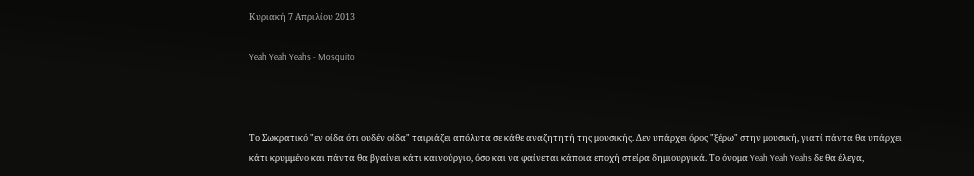Κυριακή 7 Απριλίου 2013

Yeah Yeah Yeahs - Mosquito



Το Σωκρατικό "εν οίδα ότι ουδέν οίδα" ταιριάζει απόλυτα σε κάθε αναζητητή της μουσικής. Δεν υπάρχει όρος "ξέρω" στην μουσική, γιατί πάντα θα υπάρχει κάτι κρυμμένο και πάντα θα βγαίνει κάτι καινούργιο, όσο και να φαίνεται κάποια εποχή στείρα δημιουργικά. Το όνομα Yeah Yeah Yeahs δε θα έλεγα,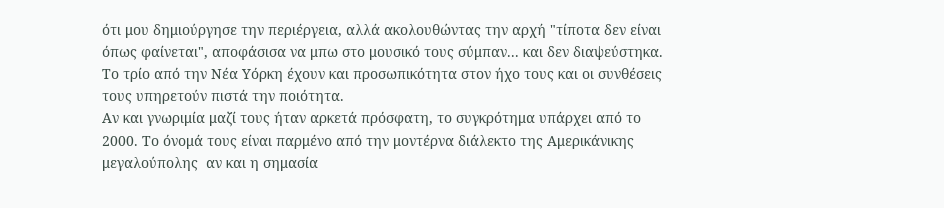ότι μου δημιούργησε την περιέργεια, αλλά ακολουθώντας την αρχή "τίποτα δεν είναι όπως φαίνεται", αποφάσισα να μπω στο μουσικό τους σύμπαν... και δεν διαψεύστηκα. Το τρίο από την Νέα Υόρκη έχουν και προσωπικότητα στον ήχο τους και οι συνθέσεις τους υπηρετούν πιστά την ποιότητα.
Αν και γνωριμία μαζί τους ήταν αρκετά πρόσφατη, το συγκρότημα υπάρχει από το 2000. Το όνομά τους είναι παρμένο από την μοντέρνα διάλεκτο της Αμερικάνικης μεγαλούπολης  αν και η σημασία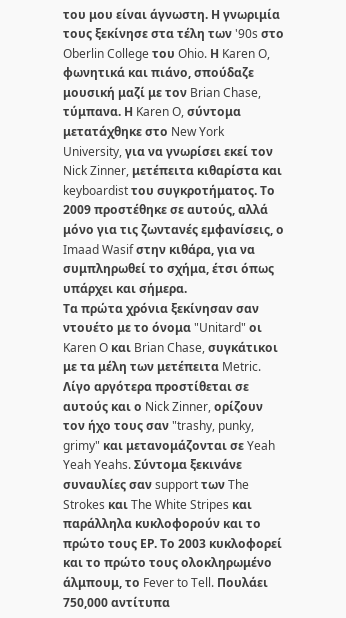του μου είναι άγνωστη. Η γνωριμία τους ξεκίνησε στα τέλη των '90s στο Oberlin College του Ohio. Η Karen O, φωνητικά και πιάνο, σπούδαζε μουσική μαζί με τον Brian Chase, τύμπανα. Η Karen O, σύντομα μετατάχθηκε στο New York University, για να γνωρίσει εκεί τον Nick Zinner, μετέπειτα κιθαρίστα και keyboardist του συγκροτήματος. Το 2009 προστέθηκε σε αυτούς, αλλά μόνο για τις ζωντανές εμφανίσεις, ο Imaad Wasif στην κιθάρα, για να συμπληρωθεί το σχήμα, έτσι όπως υπάρχει και σήμερα.
Τα πρώτα χρόνια ξεκίνησαν σαν ντουέτο με το όνομα "Unitard" οι Karen O και Brian Chase, συγκάτικοι με τα μέλη των μετέπειτα Metric. Λίγο αργότερα προστίθεται σε αυτούς και ο Nick Zinner, ορίζουν τον ήχο τους σαν "trashy, punky, grimy" και μετανομάζονται σε Yeah Yeah Yeahs. Σύντομα ξεκινάνε συναυλίες σαν support των The Strokes και The White Stripes και παράλληλα κυκλοφορούν και το πρώτο τους ΕΡ. Το 2003 κυκλοφορεί και το πρώτο τους ολοκληρωμένο άλμπουμ, το Fever to Tell. Πουλάει 750,000 αντίτυπα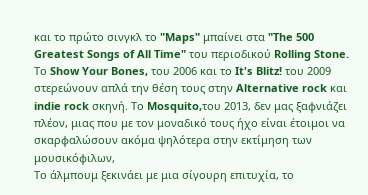και το πρώτο σινγκλ το "Maps" μπαίνει στα "The 500 Greatest Songs of All Time" του περιοδικού Rolling Stone. Το Show Your Bones, του 2006 και το It's Blitz! του 2009 στερεώνουν απλά την θέση τους στην Alternative rock και indie rock σκηνή. Το Mosquito,του 2013, δεν μας ξαφνιάζει πλέον, μιας που με τον μοναδικό τους ήχο είναι έτοιμοι να σκαρφαλώσουν ακόμα ψηλότερα στην εκτίμηση των μουσικόφιλων,
Το άλμπουμ ξεκινάει με μια σίγουρη επιτυχία, το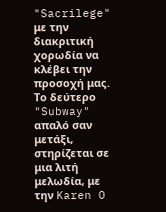"Sacrilege" με την διακριτική χορωδία να κλέβει την προσοχή μας. Το δεύτερο "Subway" απαλό σαν μετάξι, στηρίζεται σε μια λιτή μελωδία, με την Karen O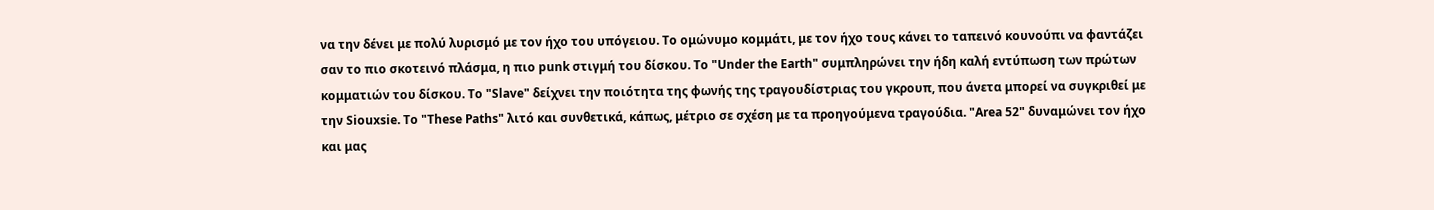να την δένει με πολύ λυρισμό με τον ήχο του υπόγειου. Το ομώνυμο κομμάτι, με τον ήχο τους κάνει το ταπεινό κουνούπι να φαντάζει σαν το πιο σκοτεινό πλάσμα, η πιο punk στιγμή του δίσκου. Το "Under the Earth" συμπληρώνει την ήδη καλή εντύπωση των πρώτων κομματιών του δίσκου. Το "Slave" δείχνει την ποιότητα της φωνής της τραγουδίστριας του γκρουπ, που άνετα μπορεί να συγκριθεί με την Siouxsie. Το "These Paths" λιτό και συνθετικά, κάπως, μέτριο σε σχέση με τα προηγούμενα τραγούδια. "Area 52" δυναμώνει τον ήχο και μας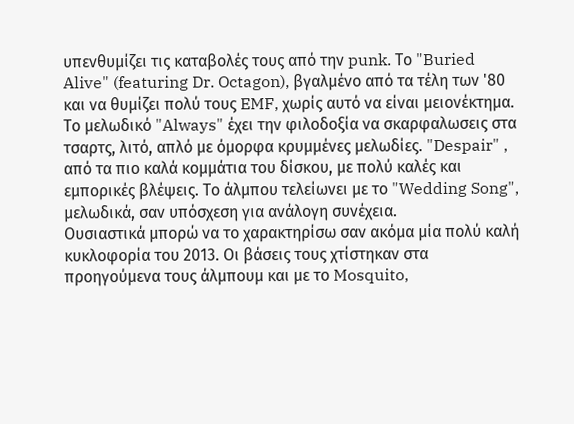υπενθυμίζει τις καταβολές τους από την punk. Το "Buried Alive" (featuring Dr. Octagon), βγαλμένο από τα τέλη των '80 και να θυμίζει πολύ τους EMF, χωρίς αυτό να είναι μειονέκτημα. Το μελωδικό "Always" έχει την φιλοδοξία να σκαρφαλωσεις στα τσαρτς, λιτό, απλό με όμορφα κρυμμένες μελωδίες. "Despair" , από τα πιο καλά κομμάτια του δίσκου, με πολύ καλές και εμπορικές βλέψεις. Το άλμπου τελείωνει με το "Wedding Song", μελωδικά, σαν υπόσχεση για ανάλογη συνέχεια.
Ουσιαστικά μπορώ να το χαρακτηρίσω σαν ακόμα μία πολύ καλή κυκλοφορία του 2013. Οι βάσεις τους χτίστηκαν στα προηγούμενα τους άλμπουμ και με το Mosquito,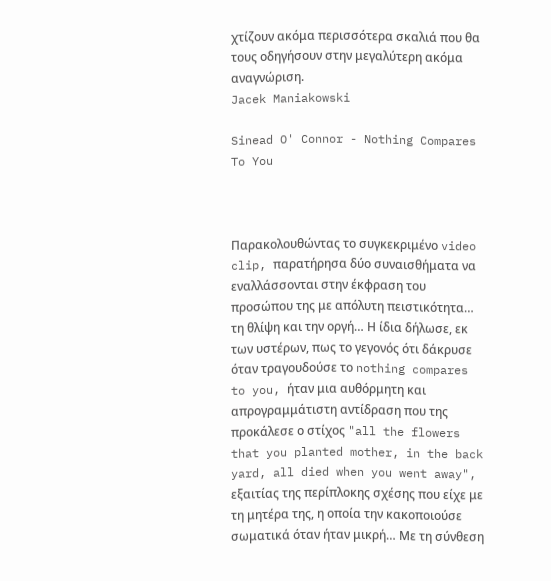χτίζουν ακόμα περισσότερα σκαλιά που θα τους οδηγήσουν στην μεγαλύτερη ακόμα αναγνώριση.
Jacek Maniakowski

Sinead O' Connor - Nothing Compares To You



Παρακολουθώντας το συγκεκριμένο video clip, παρατήρησα δύο συναισθήματα να εναλλάσσονται στην έκφραση του προσώπου της με απόλυτη πειστικότητα… τη θλίψη και την οργή… Η ίδια δήλωσε, εκ των υστέρων, πως το γεγονός ότι δάκρυσε όταν τραγουδούσε το nothing compares to you, ήταν μια αυθόρμητη και απρογραμμάτιστη αντίδραση που της προκάλεσε ο στίχος "all the flowers that you planted mother, in the back yard, all died when you went away", εξαιτίας της περίπλοκης σχέσης που είχε με τη μητέρα της, η οποία την κακοποιούσε σωματικά όταν ήταν μικρή… Με τη σύνθεση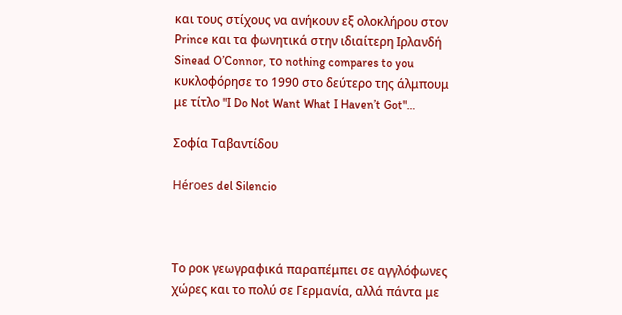και τους στίχους να ανήκουν εξ ολοκλήρου στον Prince και τα φωνητικά στην ιδιαίτερη Ιρλανδή Sinead O’Connor, το nothing compares to you κυκλοφόρησε το 1990 στο δεύτερο της άλμπουμ με τίτλο "I Do Not Want What I Haven’t Got"…

Σοφία Ταβαντίδου

Héroes del Silencio



Το ροκ γεωγραφικά παραπέμπει σε αγγλόφωνες χώρες και το πολύ σε Γερμανία, αλλά πάντα με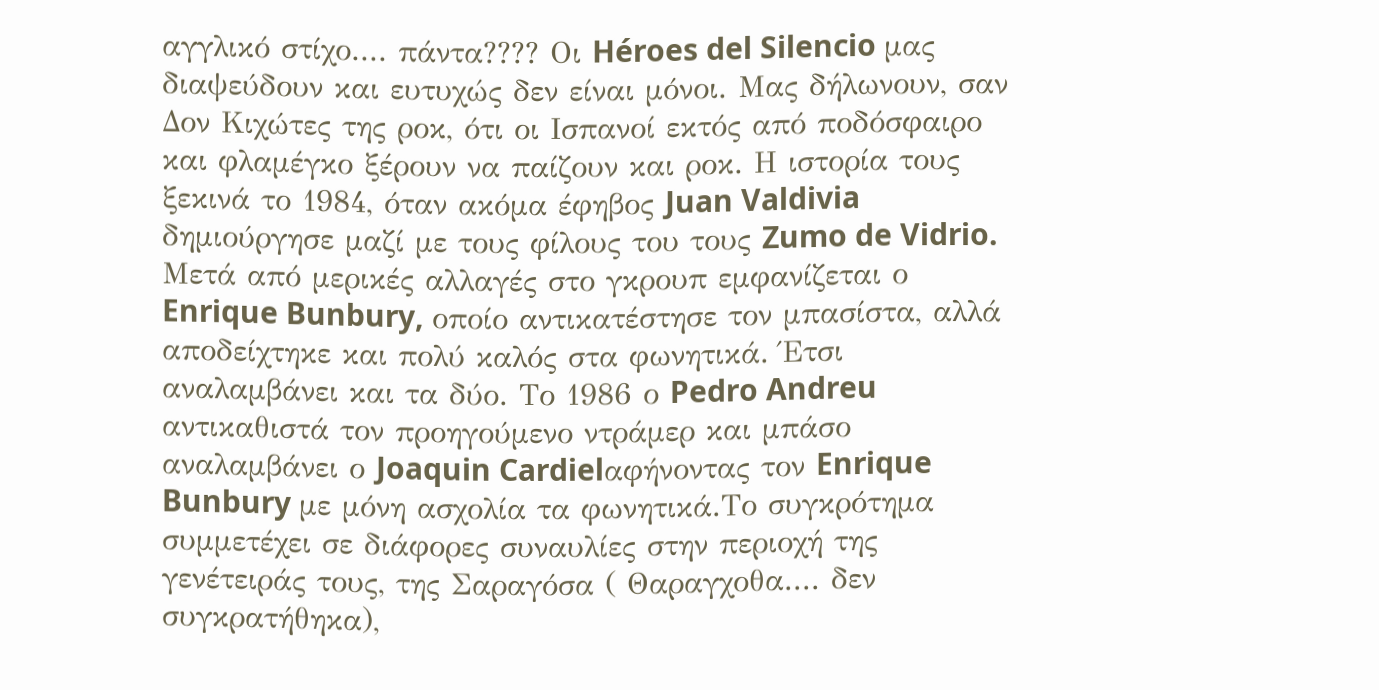αγγλικό στίχο.... πάντα???? Οι Héroes del Silencio μας διαψεύδουν και ευτυχώς δεν είναι μόνοι. Μας δήλωνουν, σαν Δον Κιχώτες της ροκ, ότι οι Ισπανοί εκτός από ποδόσφαιρο και φλαμέγκο ξέρουν να παίζουν και ροκ. Η ιστορία τους ξεκινά το 1984, όταν ακόμα έφηβος Juan Valdivia δημιούργησε μαζί με τους φίλους του τους Zumo de Vidrio. Μετά από μερικές αλλαγές στο γκρουπ εμφανίζεται ο Enrique Bunbury, οποίο αντικατέστησε τον μπασίστα, αλλά αποδείχτηκε και πολύ καλός στα φωνητικά. Έτσι αναλαμβάνει και τα δύο. Το 1986 ο Pedro Andreu αντικαθιστά τον προηγούμενο ντράμερ και μπάσο αναλαμβάνει ο Joaquin Cardielαφήνοντας τον Enrique Bunbury με μόνη ασχολία τα φωνητικά.Το συγκρότημα συμμετέχει σε διάφορες συναυλίες στην περιοχή της γενέτειράς τους, της Σαραγόσα ( Θαραγχοθα.... δεν συγκρατήθηκα),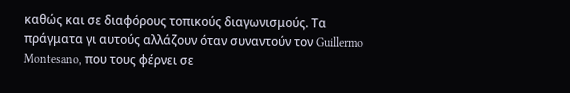καθώς και σε διαφόρους τοπικούς διαγωνισμούς. Τα πράγματα γι αυτούς αλλάζουν όταν συναντούν τον Guillermo Montesano, που τους φέρνει σε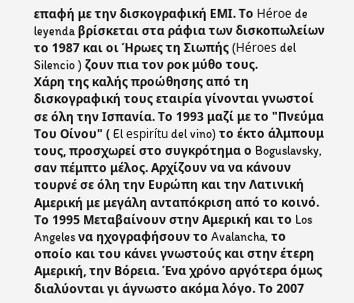επαφή με την δισκογραφική ΕΜΙ. Το Héroe de leyenda βρίσκεται στα ράφια των δισκοπωλείων το 1987 και οι Ήρωες τη Σιωπής (Héroes del Silencio ) ζουν πια τον ροκ μύθο τους.
Χάρη της καλής προώθησης από τη δισκογραφική τους εταιρία γίνονται γνωστοί σε όλη την Ισπανία. Το 1993 μαζί με το "Πνεύμα Του Οίνου" ( El espirítu del vino) το έκτο άλμπουμ τους, προσχωρεί στο συγκρότημα ο Boguslavsky, σαν πέμπτο μέλος. Αρχίζουν να να κάνουν τουρνέ σε όλη την Ευρώπη και την Λατινική Αμερική με μεγάλη ανταπόκριση από το κοινό. Το 1995 Μεταβαίνουν στην Αμερική και το Los Angeles να ηχογραφήσουν το Avalancha, το οποίο και του κάνει γνωστούς και στην έτερη Αμερική, την Βόρεια. Ένα χρόνο αργότερα όμως διαλύονται γι άγνωστο ακόμα λόγο. Το 2007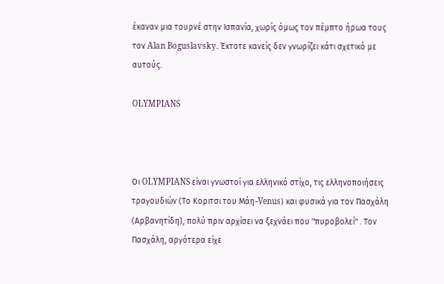έκαναν μια τουρνέ στην Ισπανία, χωρίς όμως τον πέμπτο ήρωα τους τον Alan Boguslavsky. Έκτοτε κανείς δεν γνωρίζει κάτι σχετικό με αυτούς.

OLYMPIANS



Οι OLYMPIANS είναι γνωστοί για ελληνικό στίχο, τις ελληνοποιήσεις τραγουδιών (Το Κοριτσι του Μάη-Venus) και φυσικά για τον Πασχάλη (Αρβανητίδη), πολύ πριν αρχίσει να ξεχνάει που "πυροβολεί" . Τον Πασχάλη, αργότερα είχε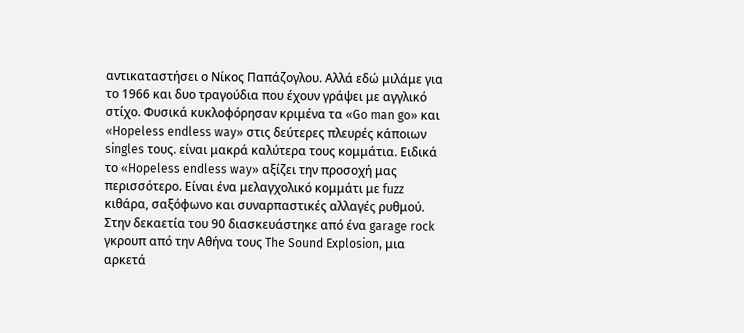αντικαταστήσει ο Νίκος Παπάζογλου. Αλλά εδώ μιλάμε για το 1966 και δυο τραγούδια που έχουν γράψει με αγγλικό στίχο. Φυσικά κυκλοφόρησαν κριμένα τα «Go man go» και «Hopeless endless way» στις δεύτερες πλευρές κάποιων singles τους. είναι μακρά καλύτερα τους κομμάτια. Ειδικά το «Hopeless endless way» αξίζει την προσοχή μας περισσότερο. Είναι ένα μελαγχολικό κομμάτι με fuzz κιθάρα, σαξόφωνο και συναρπαστικές αλλαγές ρυθμού. Στην δεκαετία του 90 διασκευάστηκε από ένα garage rock γκρουπ από την Αθήνα τους The Sound Explosion, μια αρκετά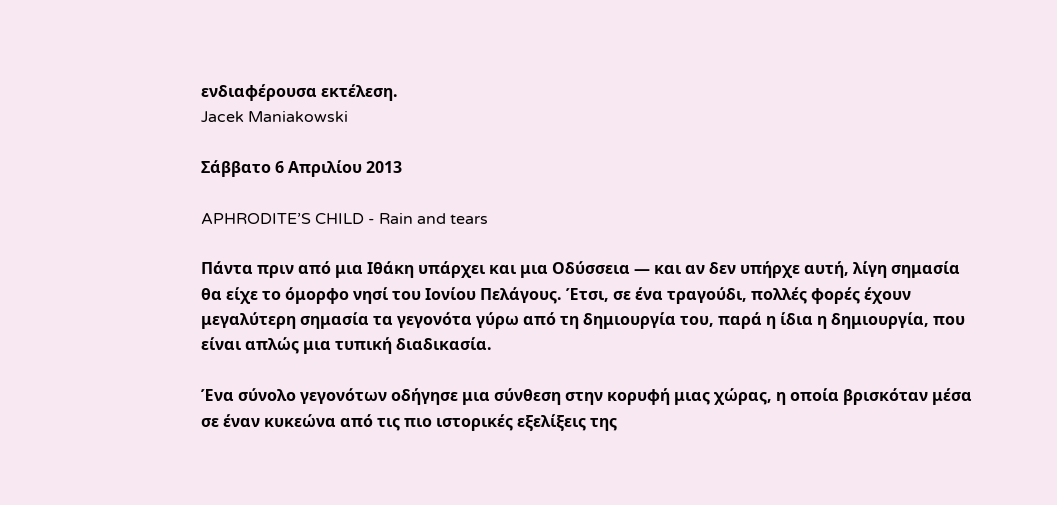ενδιαφέρουσα εκτέλεση.
Jacek Maniakowski

Σάββατο 6 Απριλίου 2013

APHRODITE’S CHILD - Rain and tears

Πάντα πριν από μια Ιθάκη υπάρχει και μια Οδύσσεια — και αν δεν υπήρχε αυτή, λίγη σημασία θα είχε το όμορφο νησί του Ιονίου Πελάγους. Έτσι, σε ένα τραγούδι, πολλές φορές έχουν μεγαλύτερη σημασία τα γεγονότα γύρω από τη δημιουργία του, παρά η ίδια η δημιουργία, που είναι απλώς μια τυπική διαδικασία.

Ένα σύνολο γεγονότων οδήγησε μια σύνθεση στην κορυφή μιας χώρας, η οποία βρισκόταν μέσα σε έναν κυκεώνα από τις πιο ιστορικές εξελίξεις της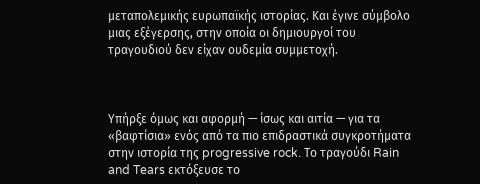μεταπολεμικής ευρωπαϊκής ιστορίας. Και έγινε σύμβολο μιας εξέγερσης, στην οποία οι δημιουργοί του τραγουδιού δεν είχαν ουδεμία συμμετοχή.



Υπήρξε όμως και αφορμή — ίσως και αιτία — για τα «βαφτίσια» ενός από τα πιο επιδραστικά συγκροτήματα στην ιστορία της progressive rock. Το τραγούδι Rain and Tears εκτόξευσε το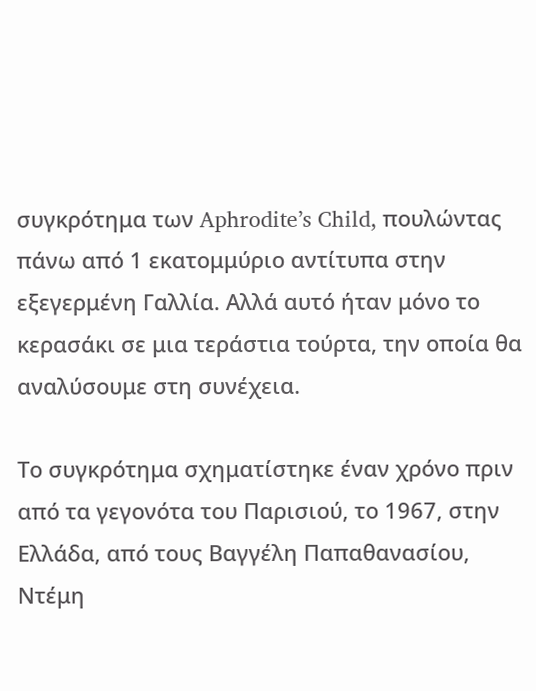συγκρότημα των Aphrodite’s Child, πουλώντας πάνω από 1 εκατομμύριο αντίτυπα στην εξεγερμένη Γαλλία. Αλλά αυτό ήταν μόνο το κερασάκι σε μια τεράστια τούρτα, την οποία θα αναλύσουμε στη συνέχεια.

Το συγκρότημα σχηματίστηκε έναν χρόνο πριν από τα γεγονότα του Παρισιού, το 1967, στην Ελλάδα, από τους Βαγγέλη Παπαθανασίου, Ντέμη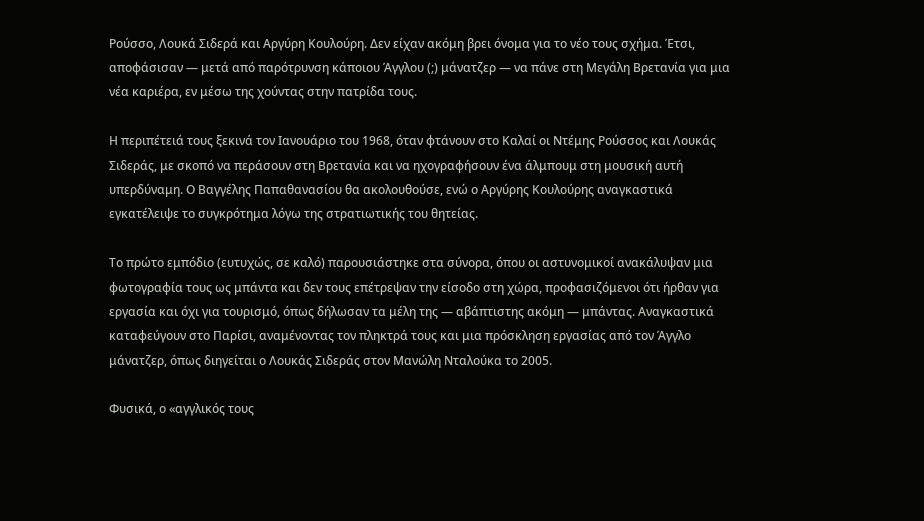Ρούσσο, Λουκά Σιδερά και Αργύρη Κουλούρη. Δεν είχαν ακόμη βρει όνομα για το νέο τους σχήμα. Έτσι, αποφάσισαν — μετά από παρότρυνση κάποιου Άγγλου (;) μάνατζερ — να πάνε στη Μεγάλη Βρετανία για μια νέα καριέρα, εν μέσω της χούντας στην πατρίδα τους.

Η περιπέτειά τους ξεκινά τον Ιανουάριο του 1968, όταν φτάνουν στο Καλαί οι Ντέμης Ρούσσος και Λουκάς Σιδεράς, με σκοπό να περάσουν στη Βρετανία και να ηχογραφήσουν ένα άλμπουμ στη μουσική αυτή υπερδύναμη. Ο Βαγγέλης Παπαθανασίου θα ακολουθούσε, ενώ ο Αργύρης Κουλούρης αναγκαστικά εγκατέλειψε το συγκρότημα λόγω της στρατιωτικής του θητείας.

Το πρώτο εμπόδιο (ευτυχώς, σε καλό) παρουσιάστηκε στα σύνορα, όπου οι αστυνομικοί ανακάλυψαν μια φωτογραφία τους ως μπάντα και δεν τους επέτρεψαν την είσοδο στη χώρα, προφασιζόμενοι ότι ήρθαν για εργασία και όχι για τουρισμό, όπως δήλωσαν τα μέλη της — αβάπτιστης ακόμη — μπάντας. Αναγκαστικά καταφεύγουν στο Παρίσι, αναμένοντας τον πληκτρά τους και μια πρόσκληση εργασίας από τον Άγγλο μάνατζερ, όπως διηγείται ο Λουκάς Σιδεράς στον Μανώλη Νταλούκα το 2005.

Φυσικά, ο «αγγλικός τους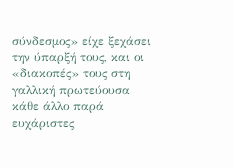σύνδεσμος» είχε ξεχάσει την ύπαρξή τους, και οι «διακοπές» τους στη γαλλική πρωτεύουσα κάθε άλλο παρά ευχάριστες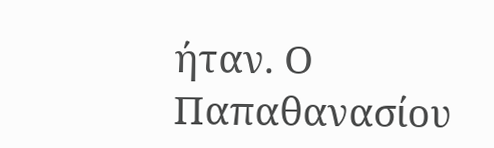ήταν. Ο Παπαθανασίου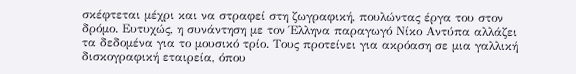σκέφτεται μέχρι και να στραφεί στη ζωγραφική, πουλώντας έργα του στον δρόμο. Ευτυχώς, η συνάντηση με τον Έλληνα παραγωγό Νίκο Αντύπα αλλάζει τα δεδομένα για το μουσικό τρίο. Τους προτείνει για ακρόαση σε μια γαλλική δισκογραφική εταιρεία, όπου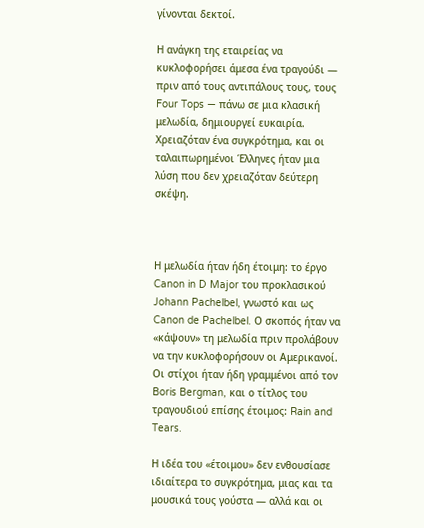γίνονται δεκτοί.

Η ανάγκη της εταιρείας να κυκλοφορήσει άμεσα ένα τραγούδι — πριν από τους αντιπάλους τους, τους Four Tops — πάνω σε μια κλασική μελωδία, δημιουργεί ευκαιρία. Χρειαζόταν ένα συγκρότημα, και οι ταλαιπωρημένοι Έλληνες ήταν μια λύση που δεν χρειαζόταν δεύτερη σκέψη.



Η μελωδία ήταν ήδη έτοιμη: το έργο Canon in D Major του προκλασικού Johann Pachelbel, γνωστό και ως Canon de Pachelbel. Ο σκοπός ήταν να «κάψουν» τη μελωδία πριν προλάβουν να την κυκλοφορήσουν οι Αμερικανοί. Οι στίχοι ήταν ήδη γραμμένοι από τον Boris Bergman, και ο τίτλος του τραγουδιού επίσης έτοιμος: Rain and Tears.

Η ιδέα του «έτοιμου» δεν ενθουσίασε ιδιαίτερα το συγκρότημα, μιας και τα μουσικά τους γούστα — αλλά και οι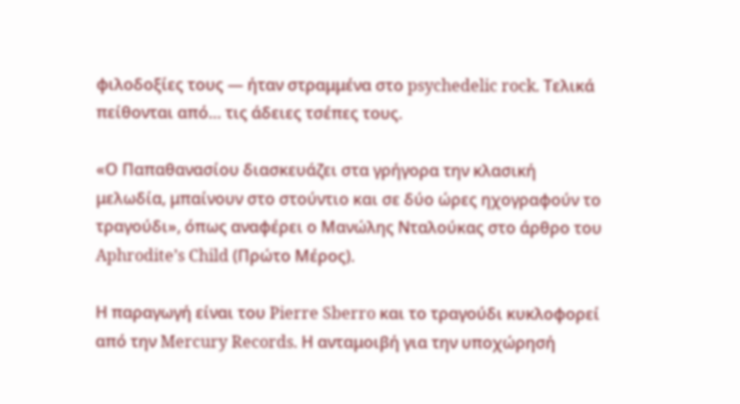φιλοδοξίες τους — ήταν στραμμένα στο psychedelic rock. Τελικά πείθονται από… τις άδειες τσέπες τους.

«Ο Παπαθανασίου διασκευάζει στα γρήγορα την κλασική μελωδία, μπαίνουν στο στούντιο και σε δύο ώρες ηχογραφούν το τραγούδι», όπως αναφέρει ο Μανώλης Νταλούκας στο άρθρο του Aphrodite’s Child (Πρώτο Μέρος).

Η παραγωγή είναι του Pierre Sberro και το τραγούδι κυκλοφορεί από την Mercury Records. Η ανταμοιβή για την υποχώρησή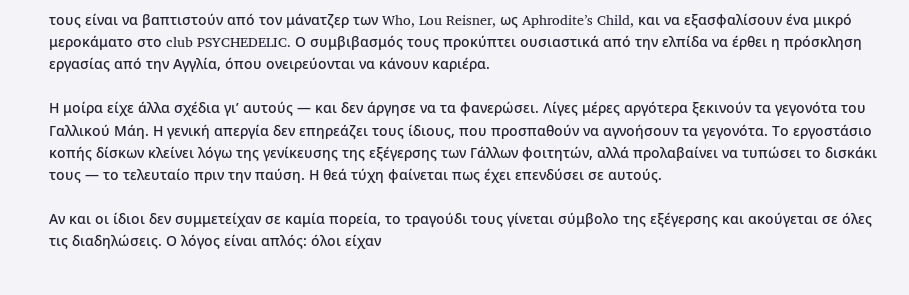τους είναι να βαπτιστούν από τον μάνατζερ των Who, Lou Reisner, ως Aphrodite’s Child, και να εξασφαλίσουν ένα μικρό μεροκάματο στο club PSYCHEDELIC. Ο συμβιβασμός τους προκύπτει ουσιαστικά από την ελπίδα να έρθει η πρόσκληση εργασίας από την Αγγλία, όπου ονειρεύονται να κάνουν καριέρα.

Η μοίρα είχε άλλα σχέδια γι’ αυτούς — και δεν άργησε να τα φανερώσει. Λίγες μέρες αργότερα ξεκινούν τα γεγονότα του Γαλλικού Μάη. Η γενική απεργία δεν επηρεάζει τους ίδιους, που προσπαθούν να αγνοήσουν τα γεγονότα. Το εργοστάσιο κοπής δίσκων κλείνει λόγω της γενίκευσης της εξέγερσης των Γάλλων φοιτητών, αλλά προλαβαίνει να τυπώσει το δισκάκι τους — το τελευταίο πριν την παύση. Η θεά τύχη φαίνεται πως έχει επενδύσει σε αυτούς.

Αν και οι ίδιοι δεν συμμετείχαν σε καμία πορεία, το τραγούδι τους γίνεται σύμβολο της εξέγερσης και ακούγεται σε όλες τις διαδηλώσεις. Ο λόγος είναι απλός: όλοι είχαν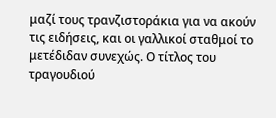μαζί τους τρανζιστοράκια για να ακούν τις ειδήσεις, και οι γαλλικοί σταθμοί το μετέδιδαν συνεχώς. Ο τίτλος του τραγουδιού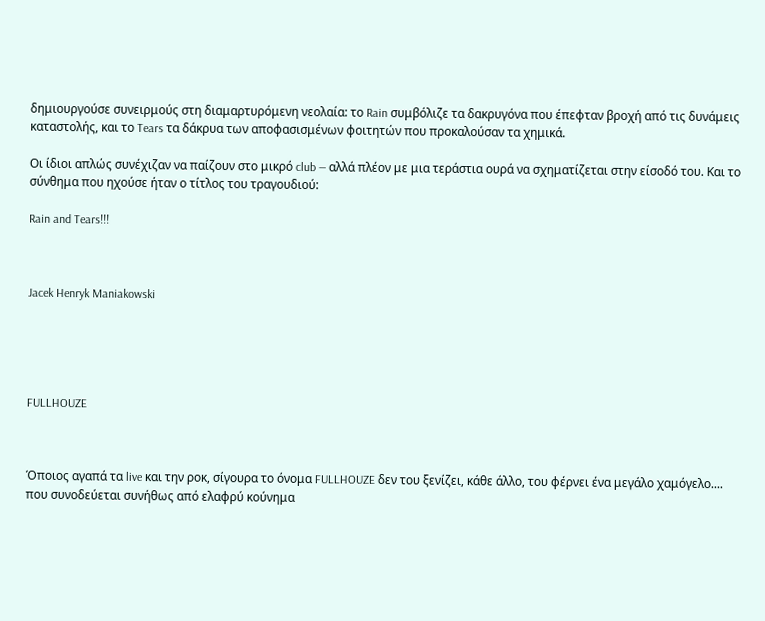δημιουργούσε συνειρμούς στη διαμαρτυρόμενη νεολαία: το Rain συμβόλιζε τα δακρυγόνα που έπεφταν βροχή από τις δυνάμεις καταστολής, και το Tears τα δάκρυα των αποφασισμένων φοιτητών που προκαλούσαν τα χημικά.

Οι ίδιοι απλώς συνέχιζαν να παίζουν στο μικρό club — αλλά πλέον με μια τεράστια ουρά να σχηματίζεται στην είσοδό του. Και το σύνθημα που ηχούσε ήταν ο τίτλος του τραγουδιού:

Rain and Tears!!!



Jacek Henryk Maniakowski





FULLHOUZE



Όποιος αγαπά τα live και την ροκ, σίγουρα το όνομα FULLHOUZE δεν του ξενίζει, κάθε άλλο, του φέρνει ένα μεγάλο χαμόγελο.... που συνοδεύεται συνήθως από ελαφρύ κούνημα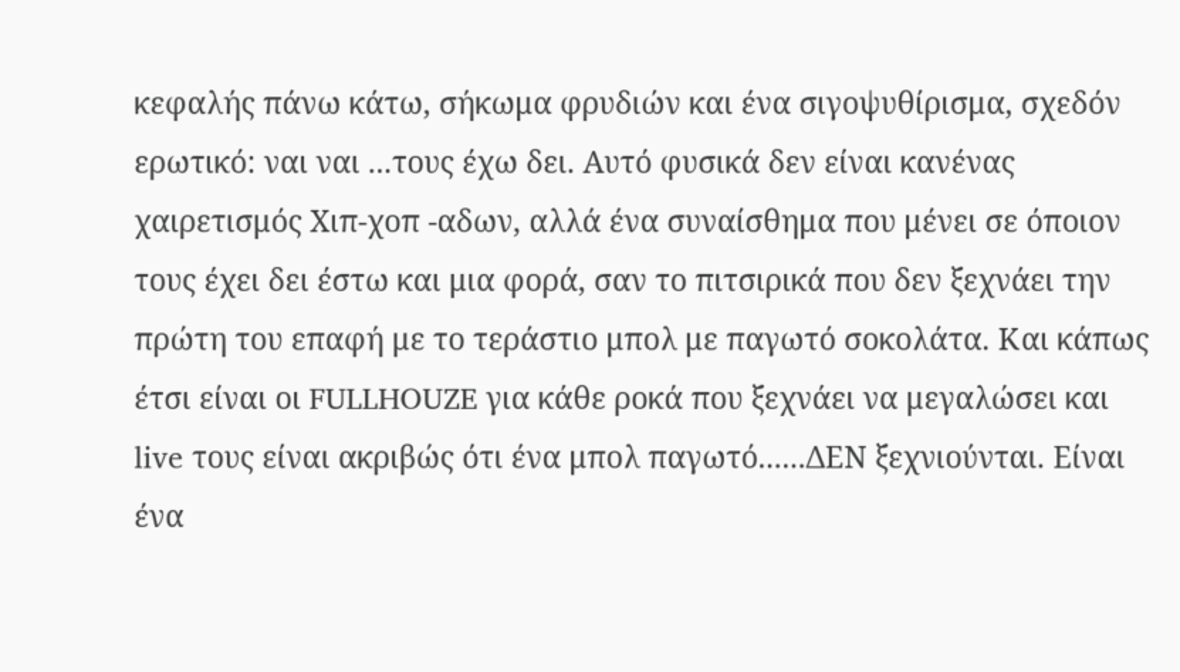κεφαλής πάνω κάτω, σήκωμα φρυδιών και ένα σιγοψυθίρισμα, σχεδόν ερωτικό: ναι ναι ...τους έχω δει. Αυτό φυσικά δεν είναι κανένας χαιρετισμός Χιπ-χοπ -αδων, αλλά ένα συναίσθημα που μένει σε όποιον τους έχει δει έστω και μια φορά, σαν το πιτσιρικά που δεν ξεχνάει την πρώτη του επαφή με το τεράστιο μπολ με παγωτό σοκολάτα. Και κάπως έτσι είναι οι FULLHOUZE για κάθε ροκά που ξεχνάει να μεγαλώσει και live τους είναι ακριβώς ότι ένα μπολ παγωτό......ΔΕΝ ξεχνιούνται. Είναι ένα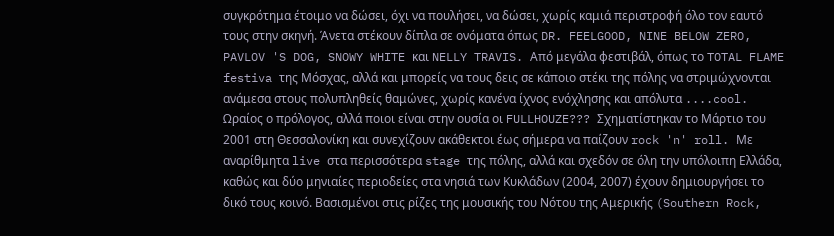συγκρότημα έτοιμο να δώσει, όχι να πουλήσει, να δώσει, χωρίς καμιά περιστροφή όλο τον εαυτό τους στην σκηνή. Άνετα στέκουν δίπλα σε ονόματα όπως DR. FEELGOOD, NINE BELOW ZERO, PAVLOV 'S DOG, SNOWY WHITE και NELLY TRAVIS. Από μεγάλα φεστιβάλ, όπως το TOTAL FLAME festiva της Μόσχας, αλλά και μπορείς να τους δεις σε κάποιο στέκι της πόλης να στριμώχνονται ανάμεσα στους πολυπληθείς θαμώνες, χωρίς κανένα ίχνος ενόχλησης και απόλυτα ....cool.
Ωραίος ο πρόλογος, αλλά ποιοι είναι στην ουσία οι FULLHOUZE??? Σχηματίστηκαν το Μάρτιο του 2001 στη Θεσσαλονίκη και συνεχίζουν ακάθεκτοι έως σήμερα να παίζουν rock 'n' roll. Με αναρίθμητα live στα περισσότερα stage της πόλης, αλλά και σχεδόν σε όλη την υπόλοιπη Ελλάδα, καθώς και δύο μηνιαίες περιοδείες στα νησιά των Κυκλάδων (2004, 2007) έχουν δημιουργήσει το δικό τους κοινό. Βασισμένοι στις ρίζες της μουσικής του Νότου της Αμερικής (Southern Rock,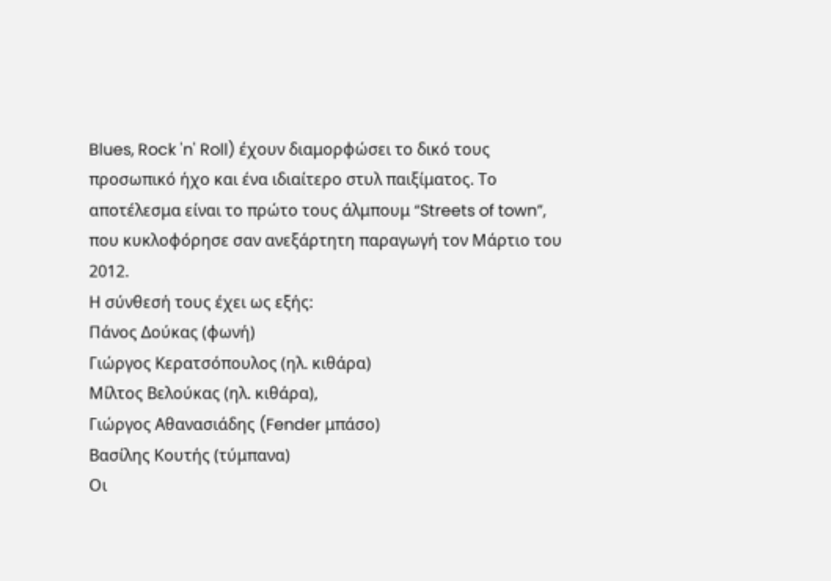Blues, Rock 'n' Roll) έχουν διαμορφώσει το δικό τους προσωπικό ήχο και ένα ιδιαίτερο στυλ παιξίματος. Το αποτέλεσμα είναι το πρώτο τους άλμπουμ “Streets of town”, που κυκλοφόρησε σαν ανεξάρτητη παραγωγή τον Μάρτιο του 2012.
Η σύνθεσή τους έχει ως εξής:
Πάνος Δούκας (φωνή)
Γιώργος Κερατσόπουλος (ηλ. κιθάρα)
Μίλτος Βελούκας (ηλ. κιθάρα),
Γιώργος Αθανασιάδης (Fender μπάσο)
Βασίλης Κουτής (τύμπανα)
Οι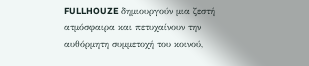FULLHOUZE δημιουργούν μια ζεστή ατμόσφαιρα και πετυχαίνουν την αυθόρμητη συμμετοχή του κοινού,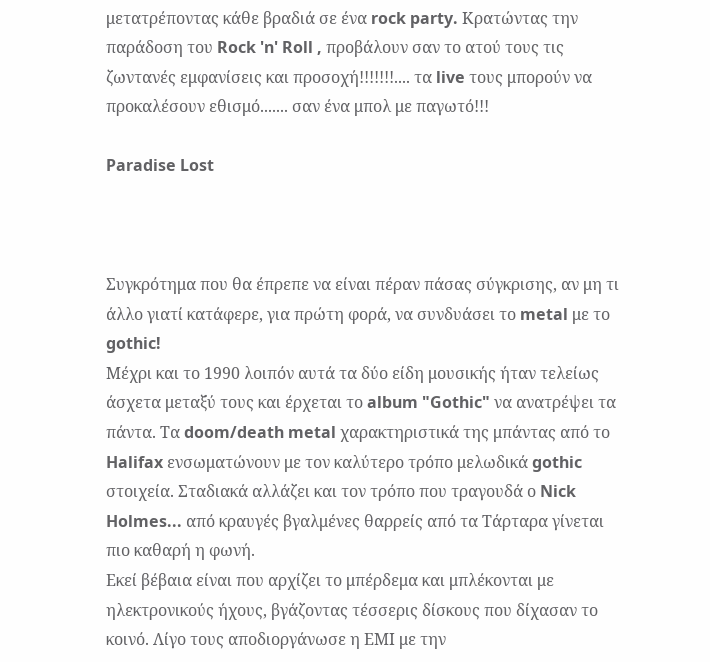μετατρέποντας κάθε βραδιά σε ένα rock party. Κρατώντας την παράδοση του Rock 'n' Roll , προβάλουν σαν το ατού τους τις ζωντανές εμφανίσεις και προσοχή!!!!!!!.... τα live τους μπορούν να προκαλέσουν εθισμό....... σαν ένα μπολ με παγωτό!!!

Paradise Lost



Συγκρότημα που θα έπρεπε να είναι πέραν πάσας σύγκρισης, αν μη τι άλλο γιατί κατάφερε, για πρώτη φορά, να συνδυάσει το metal με το gothic!
Μέχρι και το 1990 λοιπόν αυτά τα δύο είδη μουσικής ήταν τελείως άσχετα μεταξύ τους και έρχεται το album "Gothic" να ανατρέψει τα πάντα. Τα doom/death metal χαρακτηριστικά της μπάντας από το Halifax ενσωματώνουν με τον καλύτερο τρόπο μελωδικά gothic στοιχεία. Σταδιακά αλλάζει και τον τρόπο που τραγουδά ο Nick Holmes... από κραυγές βγαλμένες θαρρείς από τα Τάρταρα γίνεται πιο καθαρή η φωνή.
Εκεί βέβαια είναι που αρχίζει το μπέρδεμα και μπλέκονται με ηλεκτρονικούς ήχους, βγάζοντας τέσσερις δίσκους που δίχασαν το κοινό. Λίγο τους αποδιοργάνωσε η ΕΜΙ με την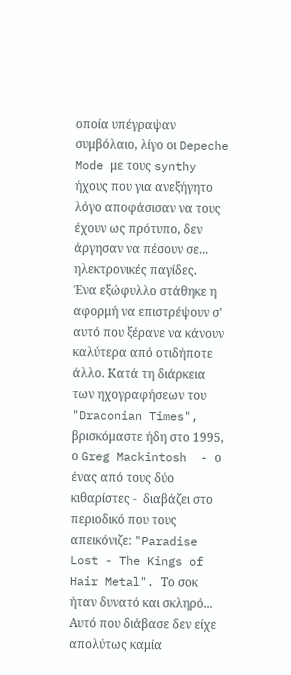οποία υπέγραψαν συμβόλαιο, λίγο οι Depeche Mode με τους synthy ήχους που για ανεξήγητο λόγο αποφάσισαν να τους έχουν ως πρότυπο, δεν άργησαν να πέσουν σε... ηλεκτρονικές παγίδες.
Ένα εξώφυλλο στάθηκε η αφορμή να επιστρέψουν σ' αυτό που ξέρανε να κάνουν καλύτερα από οτιδήποτε άλλο. Κατά τη διάρκεια των ηχογραφήσεων του "Draconian Times", βρισκόμαστε ήδη στο 1995, ο Greg Mackintosh  - ο ένας από τους δύο κιθαρίστες -  διαβάζει στο περιοδικό που τους απεικόνιζε: "Paradise Lost - The Kings of Hair Metal". Το σοκ ήταν δυνατό και σκληρό... Αυτό που διάβασε δεν είχε απολύτως καμία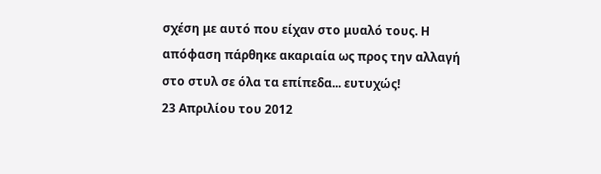σχέση με αυτό που είχαν στο μυαλό τους. Η απόφαση πάρθηκε ακαριαία ως προς την αλλαγή στο στυλ σε όλα τα επίπεδα... ευτυχώς!
23 Απριλίου του 2012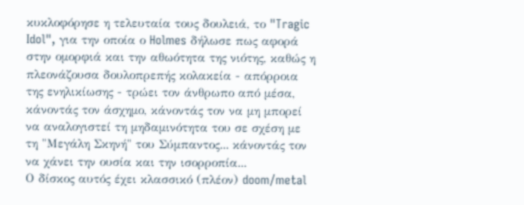κυκλοφόρησε η τελευταία τους δουλειά, το "Tragic Idol", για την οποία ο Holmes δήλωσε πως αφορά στην ομορφιά και την αθωότητα της νιότης, καθώς η πλεονάζουσα δουλοπρεπής κολακεία - απόρροια της ενηλικίωσης - τρώει τον άνθρωπο από μέσα, κάνοντάς τον άσχημο, κάνοντάς τον να μη μπορεί να αναλογιστεί τη μηδαμινότητα του σε σχέση με τη "Μεγάλη Σκηνή" του Σύμπαντος... κάνοντάς τον να χάνει την ουσία και την ισορροπία...
Ο δίσκος αυτός έχει κλασσικό (πλέον) doom/metal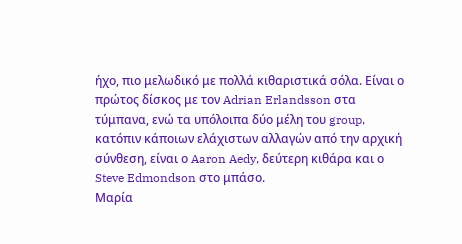ήχο, πιο μελωδικό με πολλά κιθαριστικά σόλα. Είναι ο πρώτος δίσκος με τον Adrian Erlandsson στα τύμπανα, ενώ τα υπόλοιπα δύο μέλη του group, κατόπιν κάποιων ελάχιστων αλλαγών από την αρχική σύνθεση, είναι ο Aaron Aedy, δεύτερη κιθάρα και ο Steve Edmondson στο μπάσο.
Μαρία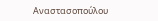Αναστασοπούλου